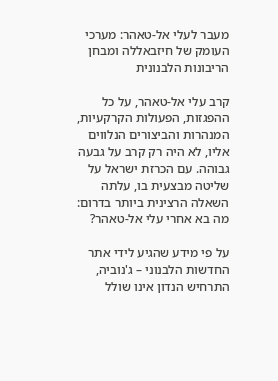מעבר לעלי אל-טאהר: מערכי העומק של חיזבאללה ומבחן הריבונות הלבנונית

קרב עלי אל-טאהר, על כל ההפגזות, הפעולות הקרקעיות, המנהרות והביצורים הנלווים אליו, לא היה רק קרב על גבעה גבוהה. עם הכרזת ישראל על שליטה מבצעית בו, עלתה השאלה הרצינית ביותר בדרום: מה בא אחרי עלי אל-טאהר?

על פי מידע שהגיע לידי אתר החדשות הלבנוני – ג'נוביה, התרחיש הנדון אינו שולל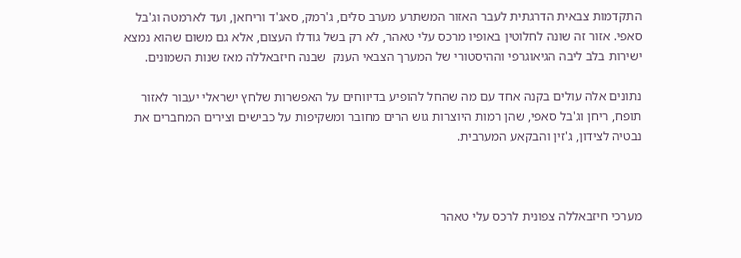התקדמות צבאית הדרגתית לעבר האזור המשתרע מערב סלים, ג'רמק, סאג'ד וריחאן, ועד לארמטה וג'בל סאפי. אזור זה שונה לחלוטין באופיו מרכס עלי טאהר, לא רק בשל גודלו העצום, אלא גם משום שהוא נמצא ישירות בלב ליבה הגיאוגרפי וההיסטורי של המערך הצבאי הענק  שבנה חיזבאללה מאז שנות השמונים.

נתונים אלה עולים בקנה אחד עם מה שהחל להופיע בדיווחים על האפשרות שלחץ ישראלי יעבור לאזור תופח, ריחן וג'בל סאפי, שהן רמות היוצרות גוש הרים מחובר ומשקיפות על כבישים וצירים המחברים את נבטיה לצידון, ג'זין והבקאע המערבית.



מערכי חיזבאללה צפונית לרכס עלי טאהר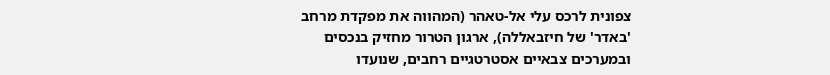צפונית לרכס עלי אל-טאהר (המהווה את מפקדת מרחב 'באדר' של חיזבאללה), ארגון הטרור מחזיק בנכסים ובמערכים צבאיים אסטרטגיים רחבים, שנועדו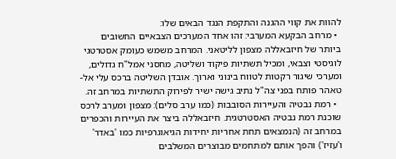להוות את קווי ההגנה והתקפת הנגד הבאים שלו:
  • מרחב הבקעא המערבי: זהו אחד המערכים הצבאיים החשובים ביותר של חיזבאללה מצפון לליטאני. המרחב משמש כעומק אסטרטגי לוגיסטי וצבאי, ומכיל תשתיות פיקוד ושליטה, מחסני אמל"ח גדולים, ומערכי שיגור רקטות לטווח בינוני וארוך. אובדן השליטה ברכס עלי אל-טאהר פותח בפני צה"ל נתיב גישה ישיר לפירוק התשתיות במרחב זה.
  • רמת נבטיה והעיירות הסובבות (כמו ערב סלים): מצפון ומערב לרכס שוכנת רמת נבטיה האסטרטגית. חיזבאללה ביצר את העיירות והכפרים במרחב זה (הנמצאים תחת אחריות יחידות הגיאוגרפיות כמו 'באדר' ו'עזיז') והפך אותם למתחמים מבוצרים המשלבים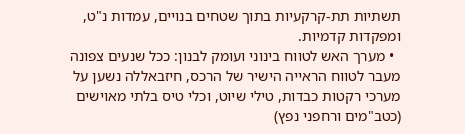תשתיות תת-קרקעיות בתוך שטחים בנויים, עמדות נ"ט, ומפקדות קדמיות.
  • מערך האש לטווח בינוני ועומק לבנון: ככל שנעים צפונה מעבר לטווח הראייה הישיר של הרכס, חיזבאללה נשען על מערכי רקטות כבדות, טילי שיוט, וכלי טיס בלתי מאוישים (כטב"מים ורחפני נפץ)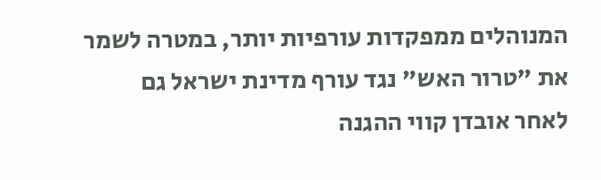המנוהלים ממפקדות עורפיות יותר, במטרה לשמר את "טרור האש" נגד עורף מדינת ישראל גם לאחר אובדן קווי ההגנה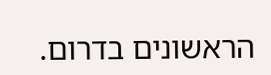הראשונים בדרום.